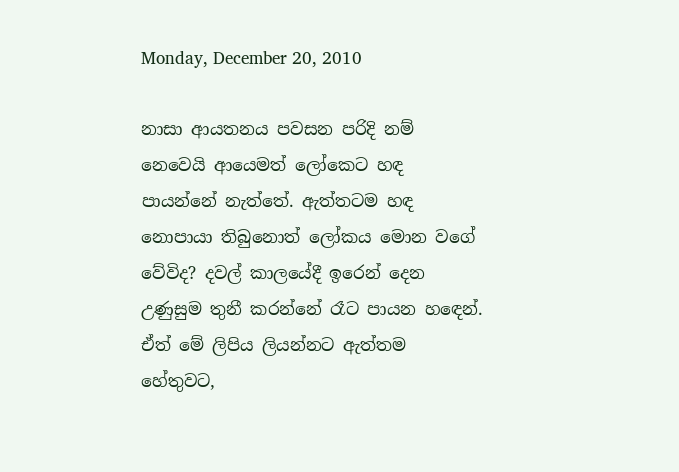Monday, December 20, 2010

නාසා ආයතනය පවසන පරිදි නම් නෙවෙයි ආයෙමත් ලෝකෙට හඳ පායන්නේ නැත්තේ. ඇත්තටම හඳ නොපායා තිබුනොත් ලෝකය මොන වගේ වේවිද? දවල් කාලයේදී ඉරෙන් දෙන උණුසුම තුනී කරන්නේ රෑට පායන හඳෙන්. ඒත් මේ ලිපිය ලියන්නට ඇත්තම හේතුවට,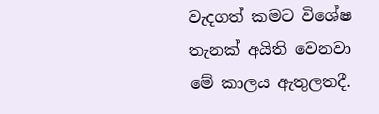වැදගත් කමට විශේෂ තැනක් අයිති වෙනවා මේ කාලය ඇතුලතදී.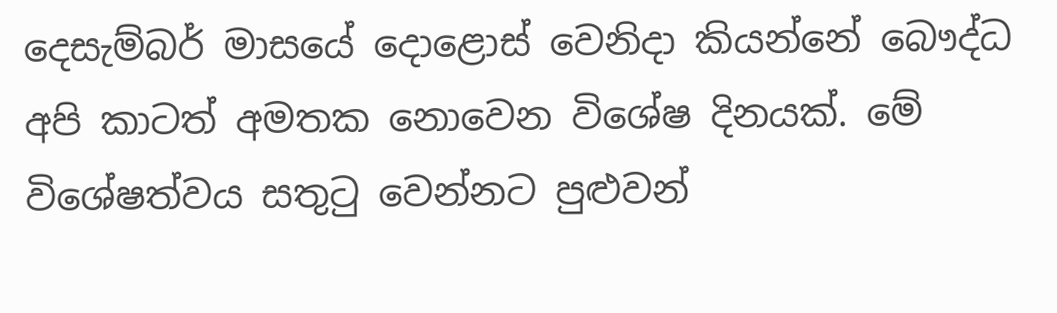දෙසැම්බර් මාසයේ දොළොස් වෙනිදා කියන්නේ බෞද්ධ අපි කාටත් අමතක නොවෙන විශේෂ දිනයක්. මේ විශේෂත්වය සතුටු වෙන්නට පුළුවන්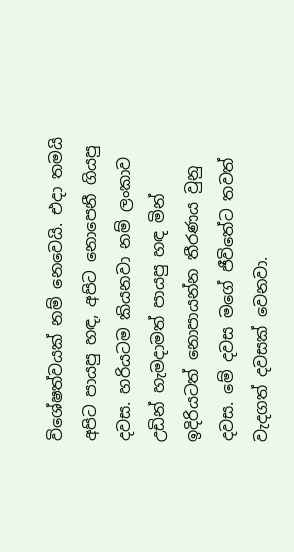විශේෂත්වයක් නම් නෙවෙයි. එදා තමයි අපිට පායපු හඳ, අපිට නොපෙනී ගියපු දවස. හරියටම කියනවා නම් ලංකාව උඩින් හැමදාමත් පායපු හඳ මින් ඉදිරියටත් නොපායන්න තීරණය වුනු දවස. මේ දවස මගේ ජීවිතේට තවත් වැදගත් දවසක් වෙනවා.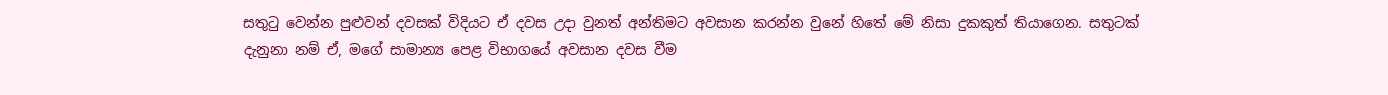සතුටු වෙන්න පුළුවන් දවසක් විදියට ඒ දවස උදා වුනත් අන්තිමට අවසාන කරන්න වුනේ හිතේ මේ නිසා දුකකුත් තියාගෙන. සතුටක් දැනුනා නම් ඒ, මගේ සාමාන්‍ය පෙළ විභාගයේ අවසාන දවස වීම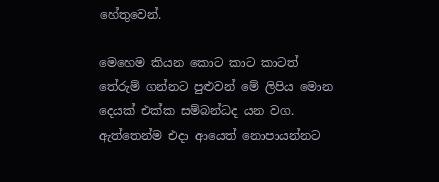හේතුවෙන්.

මෙහෙම කියන කොට කාට කාටත් තේරුම් ගන්නට පුළුවන් මේ ලිපිය මොන දෙයක් එක්ක සම්බන්ධද යන වග. ඇත්තෙන්ම එදා ආයෙත් නොපායන්නට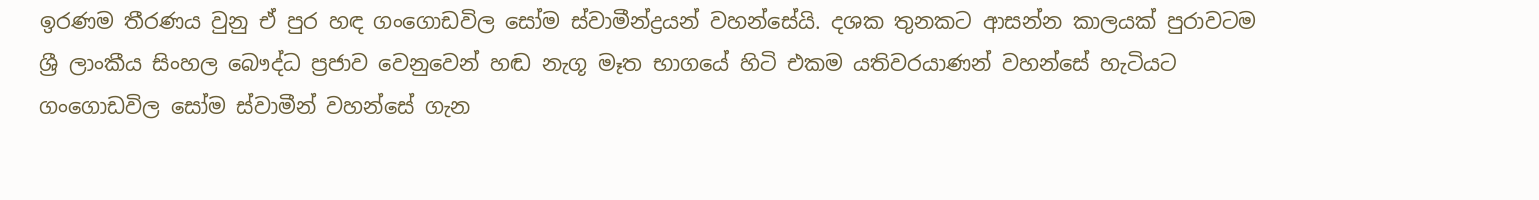ඉරණම තීරණය වුනු ඒ පුර හඳ ගංගොඩවිල සෝම ස්වාමීන්ද්‍රයන් වහන්සේයි. දශක තුනකට ආසන්න කාලයක් පුරාවටම ශ්‍රී ලාංකීය සිංහල බෞද්ධ ප්‍රජාව වෙනුවෙන් හඬ නැගූ මෑත භාගයේ හිටි එකම යතිවරයාණන් වහන්සේ හැටියට ගංගොඩවිල සෝම ස්වාමීන් වහන්සේ ගැන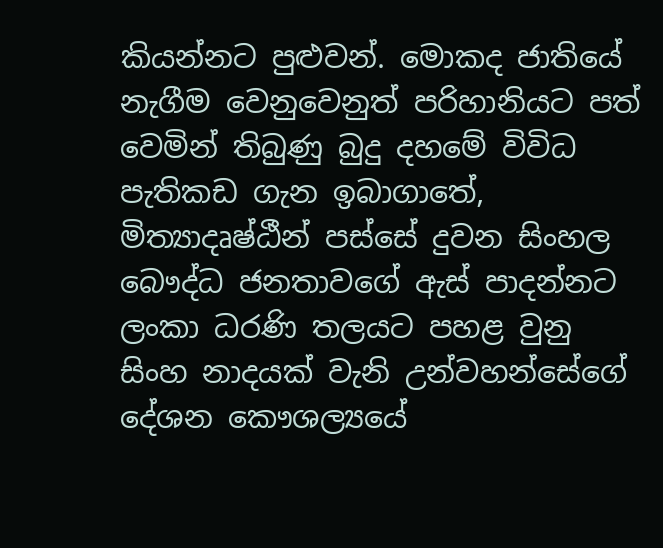කියන්නට පුළුවන්. මොකද ජාතියේ නැගීම වෙනුවෙනුත් පරිහානියට පත් වෙමින් තිබුණු බුදු දහමේ විවිධ පැතිකඩ ගැන ඉබාගාතේ, මිත්‍යාදෘෂ්ඨීන් පස්සේ දුවන සිංහල බෞද්ධ ජනතාවගේ ඇස් පාදන්නට ලංකා ධරණි තලයට පහළ වුනු සිංහ නාදයක් වැනි උන්වහන්සේගේ දේශන කෞශල්‍යයේ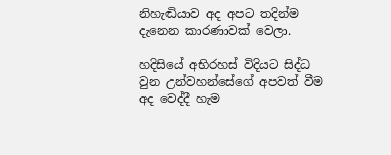නිහැඬියාව අද අපට තදින්ම දැනෙන කාරණාවක් වෙලා.

හදිසියේ අභිරහස් විදියට සිද්ධ වුන උන්වහන්සේගේ අපවත් වීම අද වෙද්දී හැම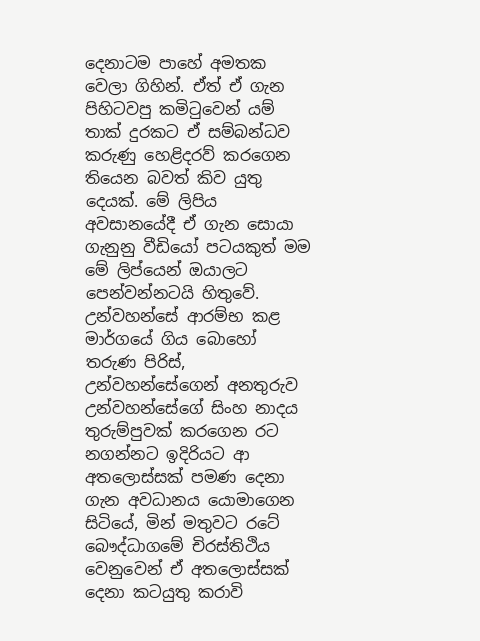දෙනාටම පාහේ අමතක වෙලා ගිහින්. ඒත් ඒ ගැන පිහිටවපු කමිටුවෙන් යම් තාක් දුරකට ඒ සම්බන්ධව කරුණු හෙළිදරව් කරගෙන තියෙන බවත් කිව යුතු දෙයක්. මේ ලිපිය අවසානයේදී ඒ ගැන සොයා ගැනුනු වීඩියෝ පටයකුත් මම මේ ලිප්යෙන් ඔයාලට පෙන්වන්නටයි හිතුවේ. උන්වහන්සේ ආරම්භ කළ මාර්ගයේ ගිය බොහෝ තරුණ පිරිස්, උන්වහන්සේගෙන් අනතුරුව උන්වහන්සේගේ සිංහ නාදය තුරුම්පුවක් කරගෙන රට නගන්නට ඉදිරියට ආ අතලොස්සක් පමණ දෙනා ගැන අවධානය යොමාගෙන සිටියේ, මින් මතුවට රටේ බෞද්ධාගමේ චිරස්තිථිය වෙනුවෙන් ඒ අතලොස්සක් දෙනා කටයුතු කරාවි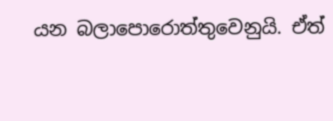යන බලාපොරොත්තුවෙනුයි. ඒත්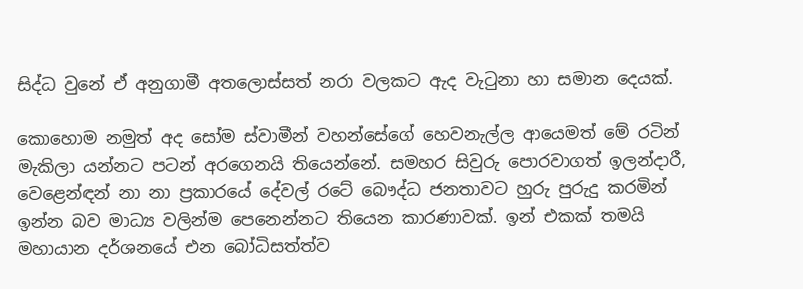සිද්ධ වුනේ ඒ අනුගාමී අතලොස්සත් නරා වලකට ඇද වැටුනා හා සමාන දෙයක්.

කොහොම නමුත් අද සෝම ස්වාමීන් වහන්සේගේ හෙවනැල්ල ආයෙමත් මේ රටින් මැකිලා යන්නට පටන් අරගෙනයි තියෙන්නේ. සමහර සිවුරු පොරවාගත් ඉලන්දාරී, වෙළෙන්ඳන් නා නා ප්‍රකාරයේ දේවල් රටේ බෞද්ධ ජනතාවට හුරු පුරුදු කරමින් ඉන්න බව මාධ්‍ය වලින්ම පෙනෙන්නට තියෙන කාරණාවක්. ඉන් එකක් තමයි මහායාන දර්ශනයේ එන බෝධිසත්ත්ව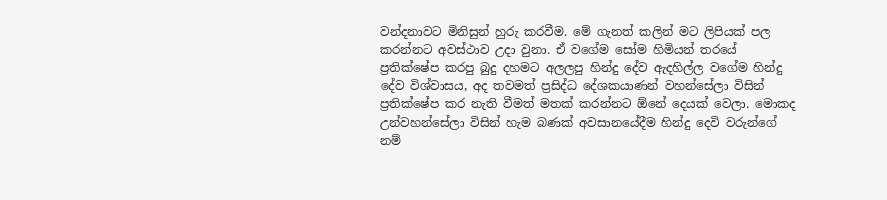වන්දනාවට මිනිසුන් හුරු කරවීම. මේ ගැනත් කලින් මට ලිපියක් පල කරන්නට අවස්ථාව උදා වුනා. ඒ වගේම සෝම හිමියන් තරයේ ප්‍රතික්ෂේප කරපු බුදු දහමට අලලපු හින්දු දේව ඇදහිල්ල වගේම හින්දු දේව විශ්වාසය, අද තවමත් ප්‍රසිද්ධ දේශකයාණන් වහන්සේලා විසින් ප්‍රතික්ෂේප කර නැති වීමත් මතක් කරන්නට ඕනේ දෙයක් වෙලා. මොකද උන්වහන්සේලා විසින් හැම බණක් අවසානයේදීම හින්දු දෙවි වරුන්ගේ නම්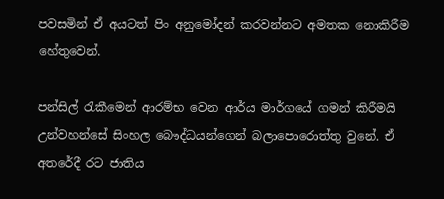පවසමින් ඒ අයටත් පිං අනුමෝදන් කරවන්නට අමතක නොකිරීම හේතුවෙන්.

පන්සිල් රැකීමෙන් ආරම්භ වෙන ආර්ය මාර්ගයේ ගමන් කිරීමයි උන්වහන්සේ සිංහල බෞද්ධයන්ගෙන් බලාපොරොත්තු වුනේ. ඒ අතරේදී රට ජාතිය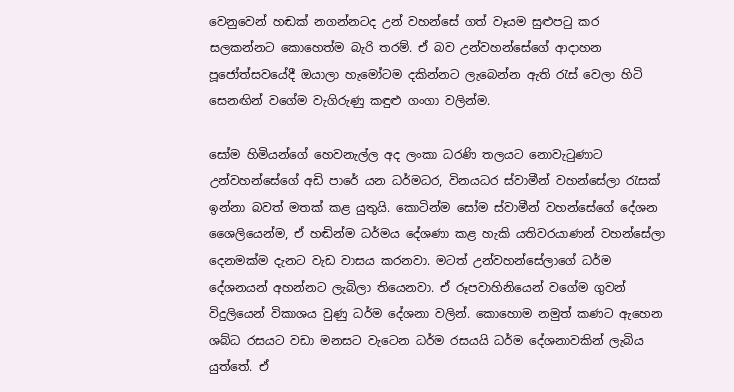වෙනුවෙන් හඬක් නගන්නටද උන් වහන්සේ ගත් වෑයම සුළුපටු කර සලකන්නට කොහෙත්ම බැරි තරම්. ඒ බව උන්වහන්සේගේ ආදාහන පූජෝත්සවයේදී ඔයාලා හැමෝටම දකින්නට ලැබෙන්න ඇති රැස් වෙලා හිටි සෙනඟින් වගේම වැගිරුණු කඳුළු ගංගා වලින්ම.

සෝම හිමියන්ගේ හෙවනැල්ල අද ලංකා ධරණි තලයට නොවැටුණාට උන්වහන්සේගේ අඩි පාරේ යන ධර්මධර, විනයධර ස්වාමීන් වහන්සේලා රැසක් ඉන්නා බවත් මතක් කළ යුතුයි. කොටින්ම සෝම ස්වාමීන් වහන්සේගේ දේශන ශෛලියෙන්ම, ඒ හඬින්ම ධර්මය දේශණා කළ හැකි යතිවරයාණන් වහන්සේලා දෙනමක්ම දැනට වැඩ වාසය කරනවා. මටත් උන්වහන්සේලාගේ ධර්ම දේශනයන් අහන්නට ලැබිලා තියෙනවා. ඒ රූපවාහිනියෙන් වගේම ගුවන් විදුලියෙන් විකාශය වුණු ධර්ම දේශනා වලින්. කොහොම නමුත් කණට ඇහෙන ශබ්ධ රසයට වඩා මනසට වැටෙන ධර්ම රසයයි ධර්ම දේශනාවකින් ලැබිය යුත්තේ. ඒ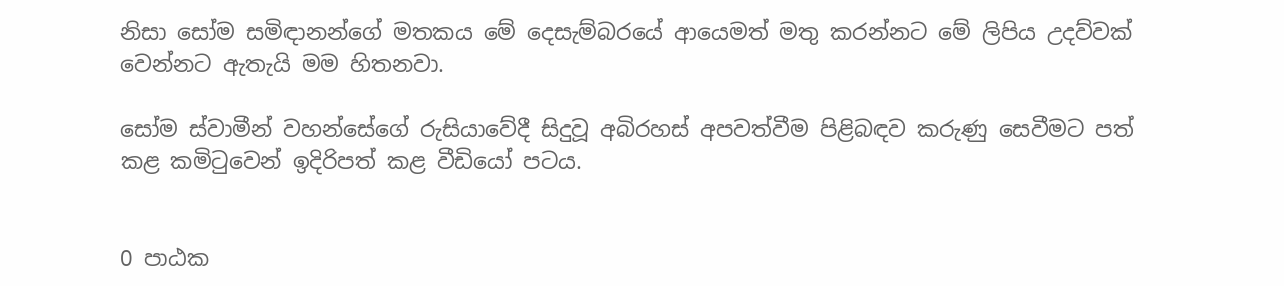නිසා සෝම සමිඳානන්ගේ මතකය මේ දෙසැම්බරයේ ආයෙමත් මතු කරන්නට මේ ලිපිය උදව්වක් වෙන්නට ඇතැයි මම හිතනවා.

සෝම ස්වාමීන් වහන්සේගේ රුසියාවේදී සිදුවූ අබිරහස් අපවත්වීම පිළිබඳව කරුණු සෙවීමට පත් කළ කමිටුවෙන් ඉදිරිපත් කළ වීඩියෝ පටය.


0 පාඨක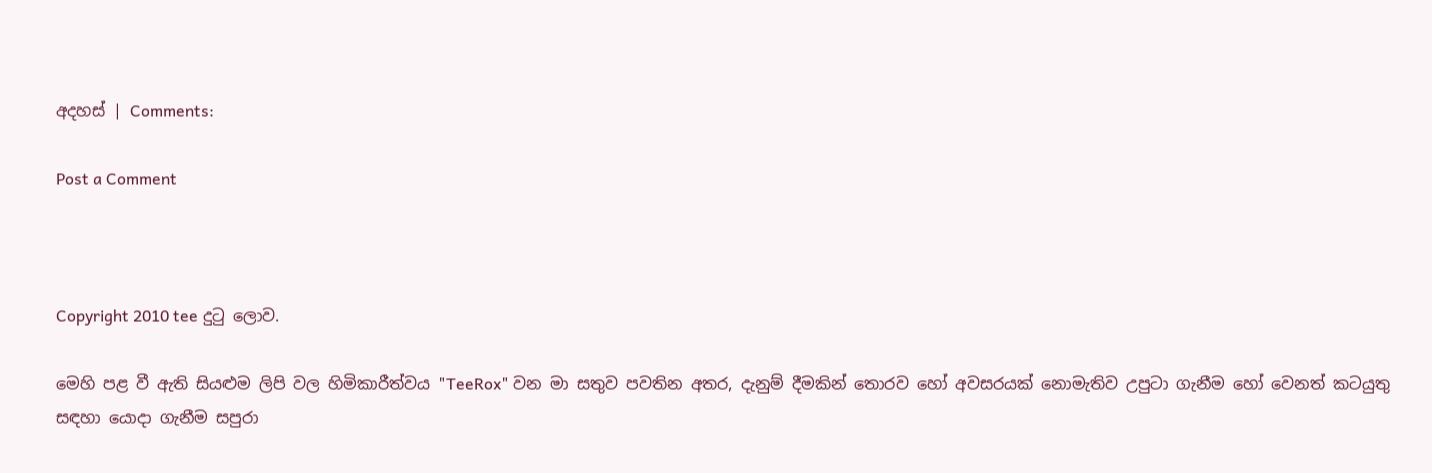අදහස් | Comments:

Post a Comment



Copyright 2010 tee දුටු ලොව.

මෙහි පළ වී ඇති සියළුම ලිපි වල හිමිකාරීත්වය "TeeRox" වන මා සතුව පවතින අතර, දැනුම් දීමකින් තොරව හෝ අවසරයක් නොමැතිව උපුටා ගැනීම හෝ වෙනත් කටයුතු සඳහා යොදා ගැනීම සපුරා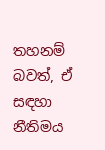තහනම් බවත්, ඒ සඳහා නීතිමය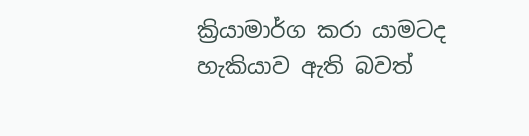ක්‍රියාමාර්ග කරා යාමටද හැකියාව ඇති බවත්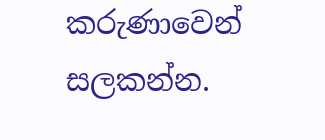කරුණාවෙන් සලකන්න.